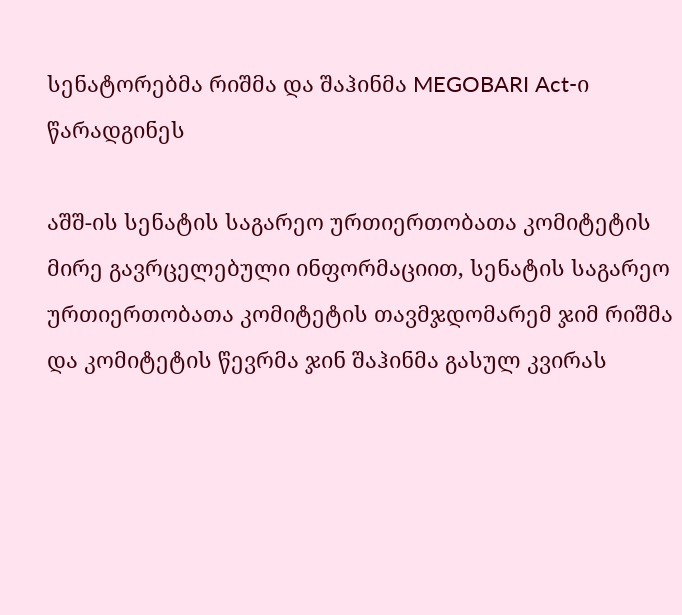სენატორებმა რიშმა და შაჰინმა MEGOBARI Act-ი წარადგინეს

აშშ-ის სენატის საგარეო ურთიერთობათა კომიტეტის მირე გავრცელებული ინფორმაციით, სენატის საგარეო ურთიერთობათა კომიტეტის თავმჯდომარემ ჯიმ რიშმა და კომიტეტის წევრმა ჯინ შაჰინმა გასულ კვირას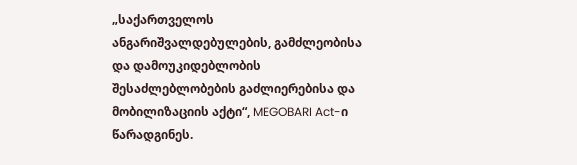„საქართველოს ანგარიშვალდებულების, გამძლეობისა და დამოუკიდებლობის შესაძლებლობების გაძლიერებისა და მობილიზაციის აქტი“, MEGOBARI Act-ი წარადგინეს.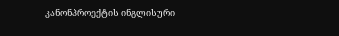კანონპროექტის ინგლისური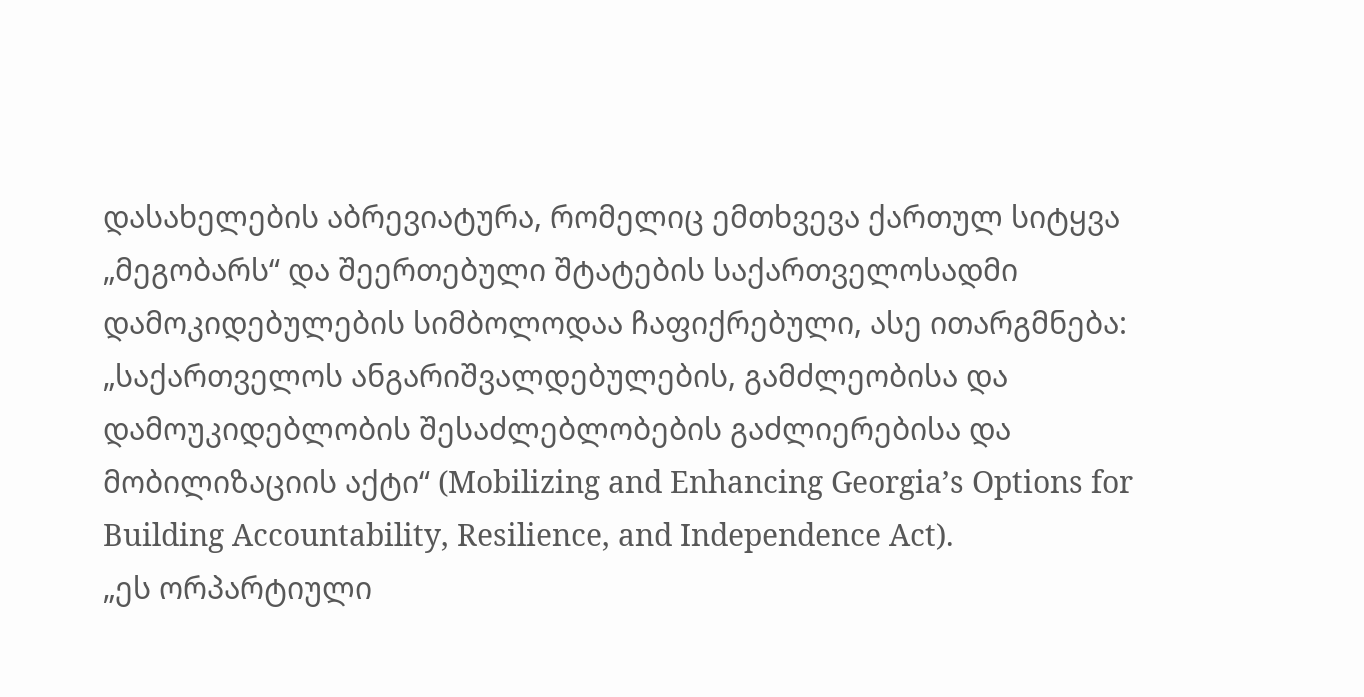დასახელების აბრევიატურა, რომელიც ემთხვევა ქართულ სიტყვა „მეგობარს“ და შეერთებული შტატების საქართველოსადმი დამოკიდებულების სიმბოლოდაა ჩაფიქრებული, ასე ითარგმნება: „საქართველოს ანგარიშვალდებულების, გამძლეობისა და დამოუკიდებლობის შესაძლებლობების გაძლიერებისა და მობილიზაციის აქტი“ (Mobilizing and Enhancing Georgia’s Options for Building Accountability, Resilience, and Independence Act).
„ეს ორპარტიული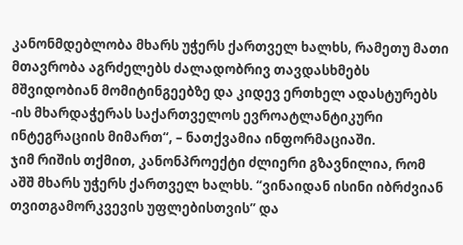კანონმდებლობა მხარს უჭერს ქართველ ხალხს, რამეთუ მათი მთავრობა აგრძელებს ძალადობრივ თავდასხმებს მშვიდობიან მომიტინგეებზე და კიდევ ერთხელ ადასტურებს -ის მხარდაჭერას საქართველოს ევროატლანტიკური ინტეგრაციის მიმართ“, – ნათქვამია ინფორმაციაში.
ჯიმ რიშის თქმით, კანონპროექტი ძლიერი გზავნილია, რომ აშშ მხარს უჭერს ქართველ ხალხს. “ვინაიდან ისინი იბრძვიან თვითგამორკვევის უფლებისთვის” და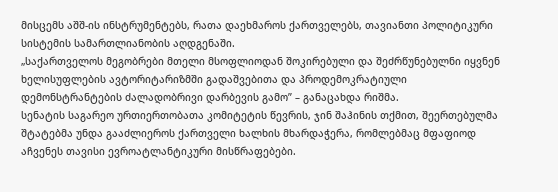მისცემს აშშ-ის ინსტრუმენტებს, რათა დაეხმაროს ქართველებს, თავიანთი პოლიტიკური სისტემის სამართლიანობის აღდგენაში.
„საქართველოს მეგობრები მთელი მსოფლიოდან შოკირებული და შეძრწუნებულნი იყვნენ ხელისუფლების ავტორიტარიზმში გადაშვებითა და პროდემოკრატიული დემონსტრანტების ძალადობრივი დარბევის გამო” – განაცახდა რიშმა.
სენატის საგარეო ურთიერთობათა კომიტეტის წევრის, ჯინ შაჰინის თქმით, შეერთებულმა შტატებმა უნდა გააძლიეროს ქართველი ხალხის მხარდაჭერა, რომლებმაც მფაფიოდ აჩვენეს თავისი ევროატლანტიკური მისწრაფებები.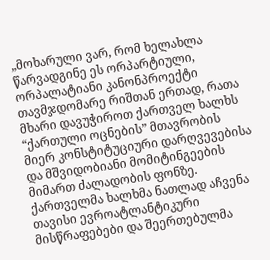„მოხარული ვარ, რომ ხელახლა წარვადგინე ეს ორპარტიული, ორპალატიანი კანონპროექტი თავმჯდომარე რიშთან ერთად, რათა მხარი დავუჭიროთ ქართველ ხალხს “ქართული ოცნების” მთავრობის მიერ კონსტიტუციური დარღვევებისა და მშვიდობიანი მომიტინგეების მიმართ ძალადობის ფონზე. ქართველმა ხალხმა ნათლად აჩვენა თავისი ევროატლანტიკური მისწრაფებები და შეერთებულმა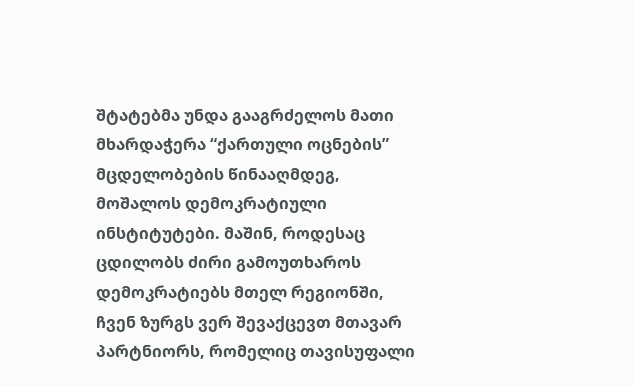შტატებმა უნდა გააგრძელოს მათი მხარდაჭერა “ქართული ოცნების” მცდელობების წინააღმდეგ, მოშალოს დემოკრატიული ინსტიტუტები. მაშინ, როდესაც ცდილობს ძირი გამოუთხაროს დემოკრატიებს მთელ რეგიონში, ჩვენ ზურგს ვერ შევაქცევთ მთავარ პარტნიორს, რომელიც თავისუფალი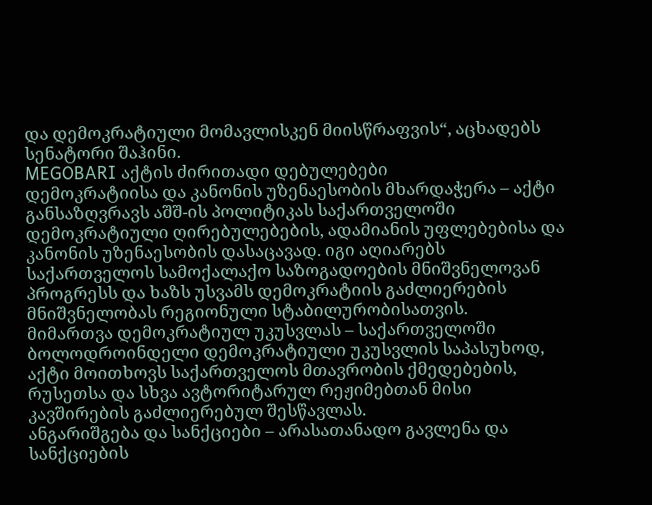და დემოკრატიული მომავლისკენ მიისწრაფვის“, აცხადებს სენატორი შაჰინი.
MEGOBARI აქტის ძირითადი დებულებები
დემოკრატიისა და კანონის უზენაესობის მხარდაჭერა – აქტი განსაზღვრავს აშშ-ის პოლიტიკას საქართველოში დემოკრატიული ღირებულებების, ადამიანის უფლებებისა და კანონის უზენაესობის დასაცავად. იგი აღიარებს საქართველოს სამოქალაქო საზოგადოების მნიშვნელოვან პროგრესს და ხაზს უსვამს დემოკრატიის გაძლიერების მნიშვნელობას რეგიონული სტაბილურობისათვის.
მიმართვა დემოკრატიულ უკუსვლას – საქართველოში ბოლოდროინდელი დემოკრატიული უკუსვლის საპასუხოდ, აქტი მოითხოვს საქართველოს მთავრობის ქმედებების, რუსეთსა და სხვა ავტორიტარულ რეჟიმებთან მისი კავშირების გაძლიერებულ შესწავლას.
ანგარიშგება და სანქციები – არასათანადო გავლენა და სანქციების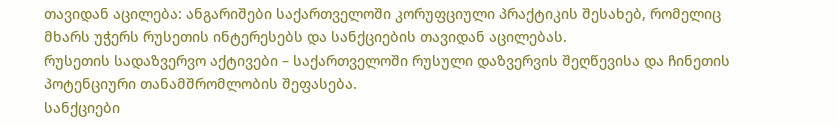თავიდან აცილება: ანგარიშები საქართველოში კორუფციული პრაქტიკის შესახებ, რომელიც მხარს უჭერს რუსეთის ინტერესებს და სანქციების თავიდან აცილებას.
რუსეთის სადაზვერვო აქტივები – საქართველოში რუსული დაზვერვის შეღწევისა და ჩინეთის პოტენციური თანამშრომლობის შეფასება.
სანქციები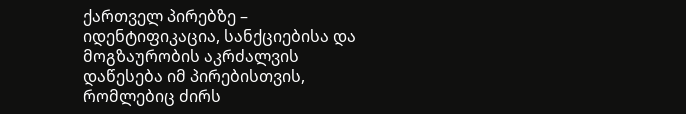ქართველ პირებზე – იდენტიფიკაცია, სანქციებისა და მოგზაურობის აკრძალვის დაწესება იმ პირებისთვის, რომლებიც ძირს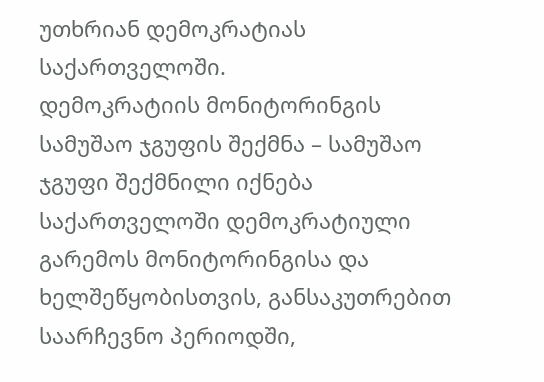უთხრიან დემოკრატიას საქართველოში.
დემოკრატიის მონიტორინგის სამუშაო ჯგუფის შექმნა – სამუშაო ჯგუფი შექმნილი იქნება საქართველოში დემოკრატიული გარემოს მონიტორინგისა და ხელშეწყობისთვის, განსაკუთრებით საარჩევნო პერიოდში,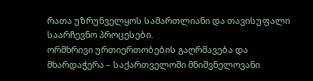რათა უზრუნველყოს სამართლიანი და თავისუფალი საარჩევნო პროცესები.
ორმხრივი ურთიერთობების გაღრმავება და მხარდაჭერა – საქართველოში მნიშვნელოვანი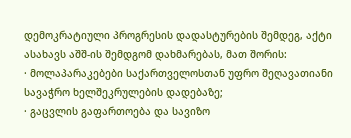დემოკრატიული პროგრესის დადასტურების შემდეგ, აქტი ასახავს აშშ-ის შემდგომ დახმარებას, მათ შორის:
· მოლაპარაკებები საქართველოსთან უფრო შეღავათიანი სავაჭრო ხელშეკრულების დადებაზე;
· გაცვლის გაფართოება და სავიზო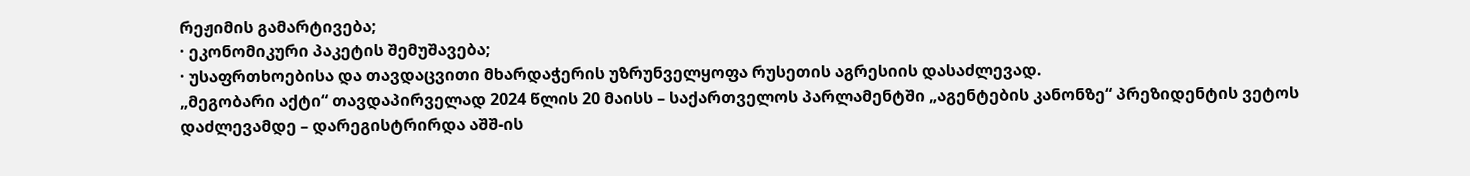რეჟიმის გამარტივება;
· ეკონომიკური პაკეტის შემუშავება;
· უსაფრთხოებისა და თავდაცვითი მხარდაჭერის უზრუნველყოფა რუსეთის აგრესიის დასაძლევად.
„მეგობარი აქტი“ თავდაპირველად 2024 წლის 20 მაისს – საქართველოს პარლამენტში „აგენტების კანონზე“ პრეზიდენტის ვეტოს დაძლევამდე – დარეგისტრირდა აშშ-ის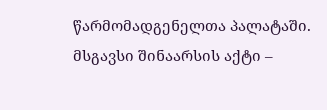წარმომადგენელთა პალატაში. მსგავსი შინაარსის აქტი –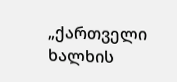„ქართველი ხალხის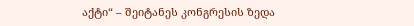აქტი“ – შეიტანეს კონგრესის ზედა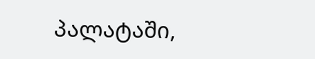პალატაში,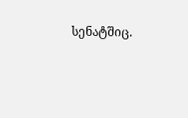სენატშიც.